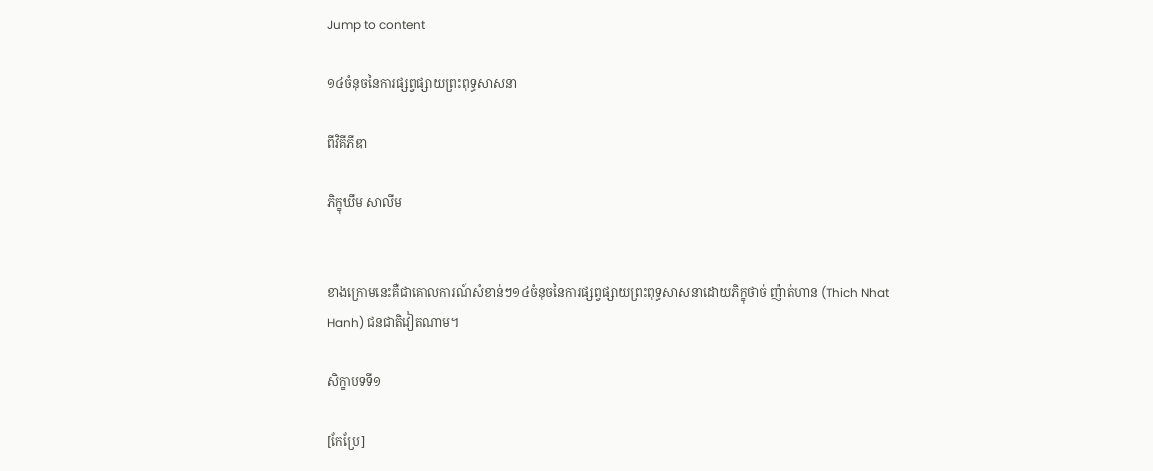Jump to content

១៤ចំនុចនៃការផ្សព្វផ្សាយព្រះពុទ្ធសាសនា

ពីវិគីភីឌា

ភិក្ខុឃឹម សាលីម


ខាងក្រោមនេះគឺជាគោលការណ៍សំខាន់ៗ១៤ចំនុចនៃការផ្សព្វផ្សាយព្រះពុទ្ធសាសនាដោយភិក្ខុថាច់ ញ៉ាត់ហាន (Thich Nhat Hanh) ជនជាតិវៀតណាម។

សិក្ខាបទទី១

[កែប្រែ]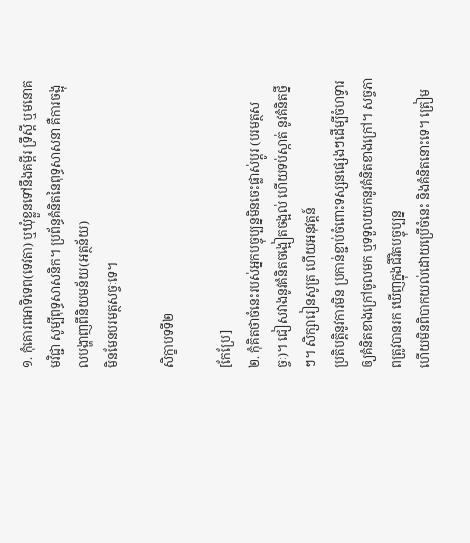១. កុំគោរពអាទិទេព(ទេវតា) ឬឃុំខ្លួនទៅនឹងគម្ពីរ ទ្រឹស្តី ឬមនោគមវិជ្ជា សូម្បីពុទ្ធសាសនិក។ ប្រព័ន្ធគំនិតនៃពុទ្ធសាសនា គឺការចង្អុលបង្ហាញពីនិយមន័យ(អត្ថន័យ)
មិនមែនបរមត្ថសច្ចៈទេ។

សិក្ខាបទទី២

[កែប្រែ]
២. កុំគិតថាចំនេះរបស់អ្នកបច្ចុប្បន្នមិនចេះផ្លាស់ប្តូរ (បរមត្ថសច្ចៈ)។ ជៀសវាងនូវគំនិតចង្អៀតចង្អល់ ហើយទប់ស្កាត់ នូវគំនិតថ្នីៗ។ សិក្សារៀនសូត្រ ហើយអនុវត្តន៍
ប្រតិបត្តិនូវការមិន ប្រកាន់ខ្ជាប់ចំពោះទស្សនផ្សេងៗដើម្បីចំហទ្វារឲ្យគំនិតខាងក្រៅចូលមក ឬទទួលយកនូវគំនិតខាងក្រៅ។ សច្ចភាពត្រូវបានរក ឃើញក្នុងជីវិតបច្ចុប្បន្ន
ហើយមិនពិបាកយល់ដោយប្រើចំនេះ និងគំនិតនោះទេ។ ត្រៀម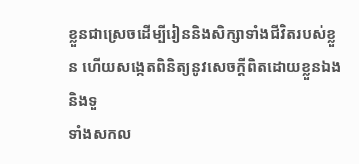ខ្លួនជាស្រេចដើម្បីរៀននិងសិក្សាទាំងជីវិតរបស់ខ្លួន ហើយសង្កេតពិនិត្យនូវសេចក្តីពិតដោយខ្លួនឯង និងទួ
ទាំងសកល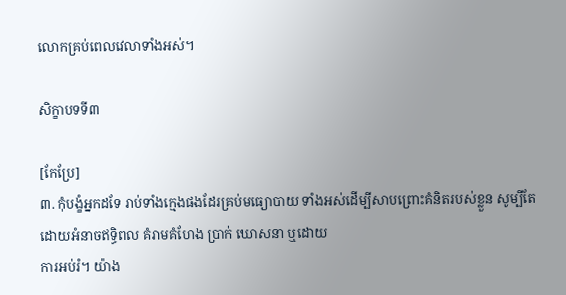លោកគ្រប់ពេលវេលាទាំងអស់។

សិក្ខាបទទី៣

[កែប្រែ]
៣. កុំបង្ខំអ្នកដទែ រាប់ទាំងក្មេងផងដែរគ្រប់មធ្យោបាយ ទាំងអស់ដើម្បីសាបព្រោះគំនិតរបស់ខ្លួន សូម្បីតែដោយអំនាចឥទ្ធិពល គំរាមគំហែង ប្រាក់ ឃោសនា ឬដោយ
ការអប់រំ។ យ៉ាង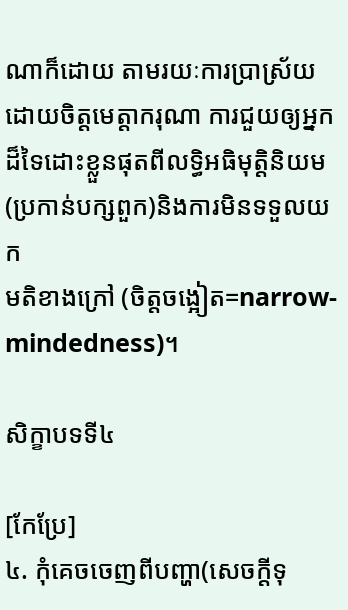ណាក៏ដោយ តាមរយៈការប្រាស្រ័យដោយចិត្តមេត្តាករុណា ការជួយឲ្យអ្នកដ៏ទៃដោះខ្លួនផុតពីលទ្ធិអធិមុត្តិនិយម (ប្រកាន់បក្សពួក)និងការមិនទទួលយក
មតិខាងក្រៅ (ចិត្តចង្អៀត=narrow-mindedness)។

សិក្ខាបទទី៤

[កែប្រែ]
៤. កុំគេចចេញពីបញ្ហា(សេចក្តីទុ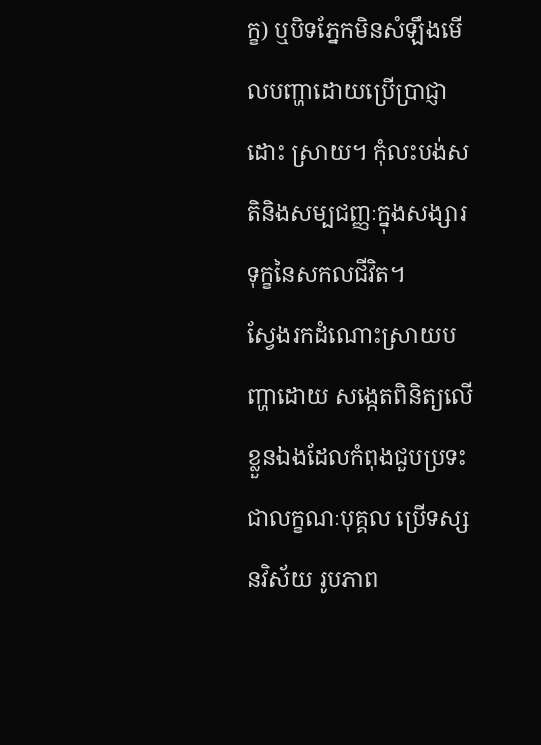ក្ខ) ឬបិទភ្នែកមិនសំឡឹងមើលបញ្ហាដោយប្រើប្រាជ្ញាដោះ ស្រាយ។ កុំលះបង់សតិនិងសម្បជញ្ញៈក្នុងសង្សារទុក្ខនៃសកលជីវិត។
ស្វែងរកដំណោះស្រាយបញ្ហាដោយ សង្កេតពិនិត្យលើខ្លួនឯងដែលកំពុងជួបប្រទះជាលក្ខណៈបុគ្គល ប្រើទស្សនវិស័យ រូបភាព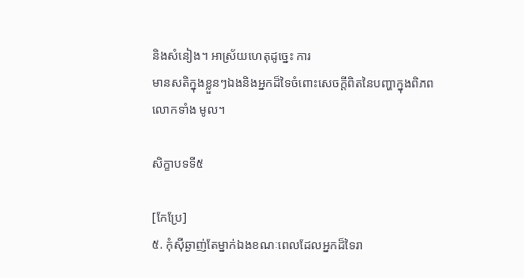និងសំនៀង។ អាស្រ័យហេតុដូច្នេះ ការ
មានសតិក្នុងខ្លួនៗឯងនិងអ្នកដ៏ទៃចំពោះសេចក្តីពិតនៃបញ្ហាក្នុងពិភពលោកទាំង មូល។

សិក្ខាបទទី៥

[កែប្រែ]
៥. កុំស៊ីឆ្ងាញ់តែម្នាក់ឯងខណៈពេលដែលអ្នកដ៏ទៃរា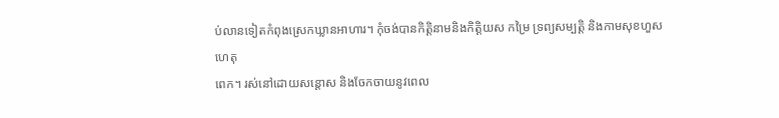ប់លានទៀតកំពុងស្រេកឃ្លានអាហារ។ កុំចង់បានកិត្តិនាមនិងកិត្តិយស កម្រៃ ទ្រព្យសម្បត្តិ និងកាមសុខហួសហេតុ
ពេក។ រស់នៅដោយសន្តោស និងចែកចាយនូវពេល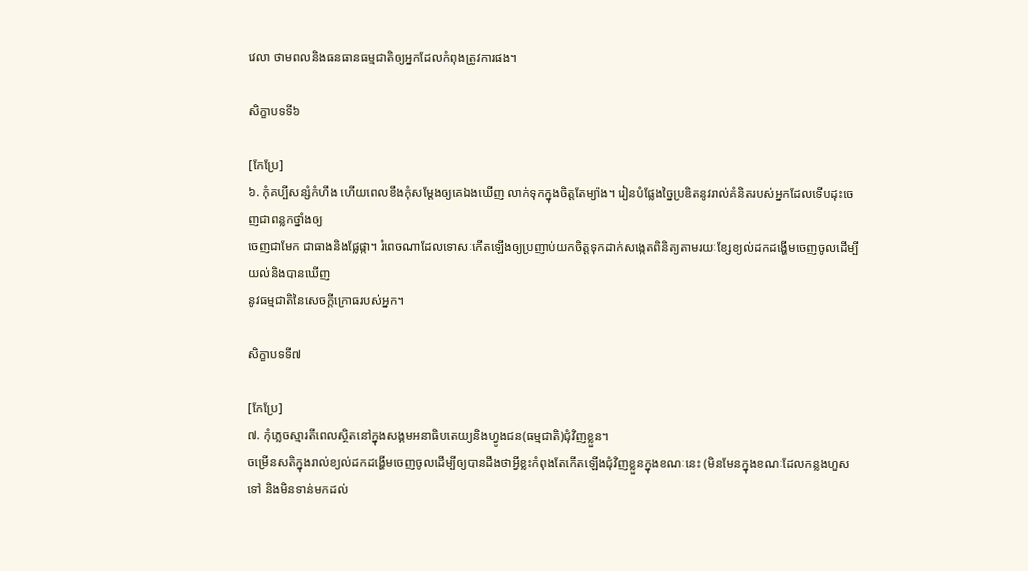វេលា ថាមពលនិងធនធានធម្មជាតិឲ្យអ្នកដែលកំពុងត្រូវការផង។

សិក្ខាបទទី៦

[កែប្រែ]
៦. កុំគប្បីសន្សំកំហឹង ហើយពេលខឹងកុំសម្តែងឲ្យគេឯងឃើញ លាក់ទុកក្នុងចិត្តតែម្យ៉ាង។ រៀនបំផ្លែងច្នៃប្រឌិតនូវរាល់គំនិតរបស់អ្នកដែលទើបដុះចេញជាពន្លកថ្នាំងឲ្យ
ចេញជាមែក ជាធាងនិងផ្លែផ្កា។ រំពេចណាដែលទោសៈកើតឡើងឲ្យប្រញាប់យកចិត្តទុកដាក់សង្កេតពិនិត្យតាមរយៈខ្សែខ្យល់ដកដង្ហើមចេញចូលដើម្បីយល់និងបានឃើញ
នូវធម្មជាតិនៃសេចក្តីក្រោធរបស់អ្នក។

សិក្ខាបទទី៧

[កែប្រែ]
៧. កុំភ្លេចស្មារតីពេលស្ថិតនៅក្នុងសង្គមអនាធិបតេយ្យនិងហ្វូងជន(ធម្មជាតិ)ជុំវិញខ្លួន។
ចម្រើនសតិក្នុងរាល់ខ្យល់ដកដង្ហើមចេញចូលដើម្បីឲ្យបានដឹងថាអ្វីខ្លះកំពុងតែកើតឡើងជុំវិញខ្លួនក្នុងខណៈនេះ (មិនមែនក្នុងខណៈដែលកន្លងហួសទៅ និងមិនទាន់មកដល់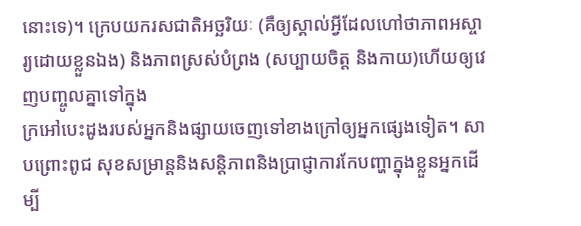នោះទេ)។ ក្រេបយករសជាតិអច្ឆរិយៈ (គឺឲ្យស្គាល់អ្វីដែលហៅថាភាពអស្ចារ្យដោយខ្លួនឯង) និងភាពស្រស់បំព្រង (សប្បាយចិត្ត និងកាយ)ហើយឲ្យវេញបញ្ចូលគ្នាទៅក្នុង
ក្រអៅបេះដូងរបស់អ្នកនិងផ្សាយចេញទៅខាងក្រៅឲ្យអ្នកផ្សេងទៀត។ សាបព្រោះពូជ សុខសម្រាន្តនិងសន្តិភាពនិងប្រាជ្ញាការកែបញ្ហាក្នុងខ្លួនអ្នកដើម្បី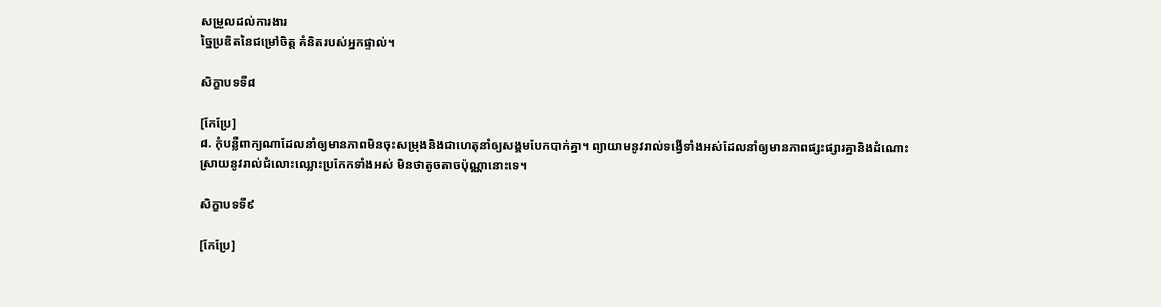សម្រួលដល់ការងារ
ច្នៃប្រឌិតនៃជម្រៅចិត្ត គំនិតរបស់អ្នកផ្ទាល់។

សិក្ខាបទទី៨

[កែប្រែ]
៨. កុំបន្លឺពាក្យណាដែលនាំឲ្យមានភាពមិនចុះសម្រុងនិងជាហេតុនាំឲ្យសង្គមបែកបាក់គ្នា។ ព្យាយាមនូវរាល់ទង្វើទាំងអស់ដែលនាំឲ្យមានភាពផ្សះផ្សារគ្នានិងដំណោះ
ស្រាយនូវរាល់ជំលោះឈ្លោះប្រកែកទាំងអស់ មិនថាតូចតាចប៉ុណ្ណានោះទេ។

សិក្ខាបទទី៩

[កែប្រែ]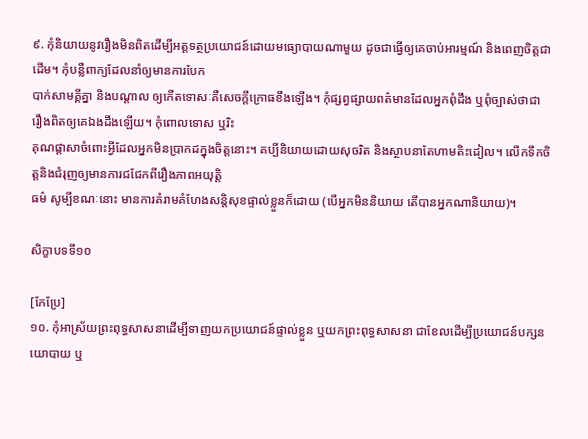៩. កុំនិយាយនូវរឿងមិនពិតដើម្បីអត្តទត្ថប្រយោជន៍ដោយមធ្យោបាយណាមួយ ដូចជាធ្វើឲ្យគេចាប់អារម្មណ៍ និងពេញចិត្តជាដើម។ កុំបន្លឺពាក្យដែលនាំឲ្យមានការបែក
បាក់សាមគ្គីគ្នា និងបណ្តាល ឲ្យកើតទោសៈគឺសេចក្តីក្រោធខឹងឡើង។ កុំផ្សព្វផ្សាយពត៌មានដែលអ្នកពុំដឹង ឬពុំច្បាស់ថាជា រឿងពិតឲ្យគេឯងដឹងឡើយ។ កុំពោលទោស ឬរិះ
គុណផ្តាសាចំពោះអ្វីដែលអ្នកមិនប្រាកដក្នុងចិត្តនោះ។ គប្បីនិយាយដោយសុចរិត និងស្ថាបនាតែហាមតិះដៀល។ លើកទឹកចិត្តនិងជំរុញឲ្យមានការជជែកពីរឿងភាពអយុត្តិ
ធម៌ សូម្បីខណៈនោះ មានការគំរាមគំហែងសន្តិសុខផ្ទាល់ខ្លួនក៏ដោយ (បើអ្នកមិននិយាយ តើបានអ្នកណានិយាយ)។

សិក្ខាបទទី១០

[កែប្រែ]
១០. កុំអាស្រ័យព្រះពុទ្ធសាសនាដើម្បីទាញយកប្រយោជន៍ផ្ទាល់ខ្លួន ឬយកព្រះពុទ្ធសាសនា ជាខែលដើម្បីប្រយោជន៍បក្សនយោបាយ ឬ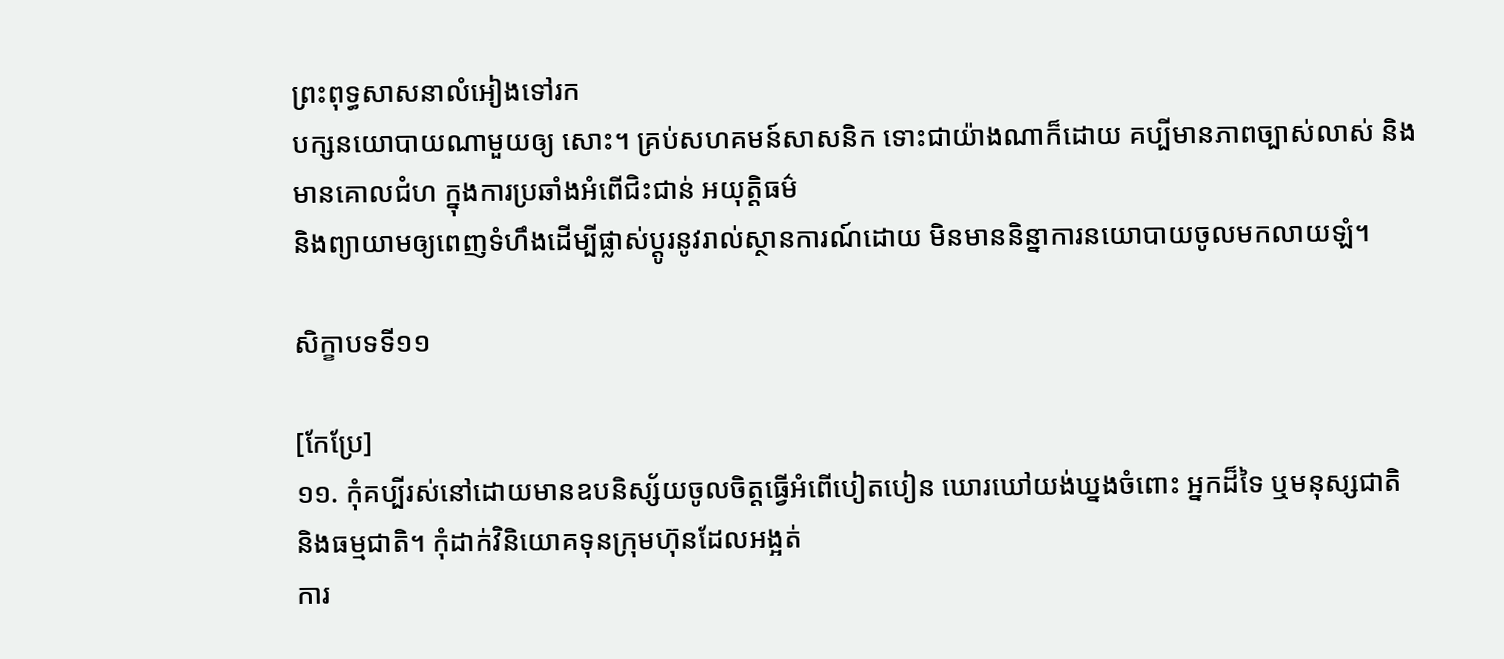ព្រះពុទ្ធសាសនាលំអៀងទៅរក
បក្សនយោបាយណាមួយឲ្យ សោះ។ គ្រប់សហគមន៍សាសនិក ទោះជាយ៉ាងណាក៏ដោយ គប្បីមានភាពច្បាស់លាស់ និងមានគោលជំហ ក្នុងការប្រឆាំងអំពើជិះជាន់ អយុត្តិធម៌
និងព្យាយាមឲ្យពេញទំហឹងដើម្បីផ្លាស់ប្តូរនូវរាល់ស្ថានការណ៍ដោយ មិនមាននិន្នាការនយោបាយចូលមកលាយឡំ។

សិក្ខាបទទី១១

[កែប្រែ]
១១. កុំគប្បីរស់នៅដោយមានឧបនិស្ស័យចូលចិត្តធ្វើអំពើបៀតបៀន ឃោរឃៅយង់ឃ្នងចំពោះ អ្នកដ៏ទៃ ឬមនុស្សជាតិ និងធម្មជាតិ។ កុំដាក់វិនិយោគទុនក្រុមហ៊ុនដែលអង្អត់
ការ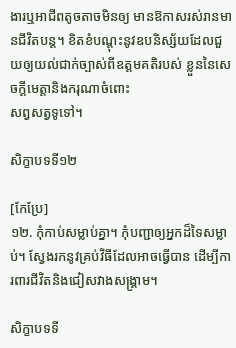ងារឬអាជីពតូចតាចមិនឲ្យ មានឱកាសរស់រានមានជីវិតបន្ត។ ខិតខំបណ្តុះនូវឧបនិស្ស័យដែលជួយឲ្យយល់ជាក់ច្បាស់ពីឧត្តមគតិរបស់ ខ្លួននៃសេចក្តីមេត្តានិងករុណាចំពោះ
សព្វសត្វទូទៅ។

សិក្ខាបទទី១២

[កែប្រែ]
១២. កុំកាប់សម្លាប់គ្នា។ កុំបញ្ជាឲ្យអ្នកដ៏ទៃសម្លាប់។ ស្វែងរកនូវគ្រប់វិធីដែលអាចធ្វើបាន ដើម្បីការពារជីវិតនិងជៀសវាងសង្គ្រាម។

សិក្ខាបទទី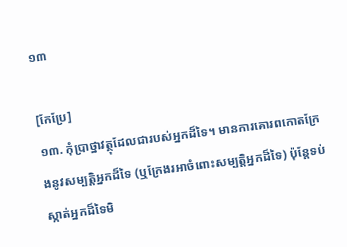១៣

[កែប្រែ]
១៣. កុំប្រាថ្នាវត្ថុដែលជារបស់អ្នកដ៏ទៃ។ មានការគោរពកោតក្រែងនូវសម្បត្តិអ្នកដ៏ទៃ (ឬក្រែងរអាចំពោះសម្បត្តិអ្នកដ៏ទៃ) ប៉ុន្តែទប់ស្កាត់អ្នកដ៏ទៃមិ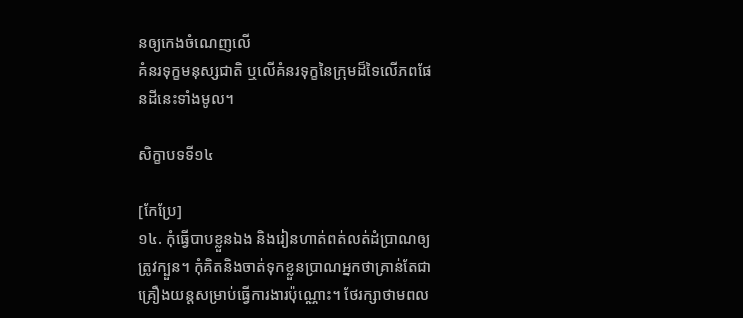នឲ្យកេងចំណេញលើ
គំនរទុក្ខមនុស្សជាតិ ឬលើគំនរទុក្ខនៃក្រុមដ៏ទៃលើភពផែនដីនេះទាំងមូល។

សិក្ខាបទទី១៤

[កែប្រែ]
១៤. កុំធ្វើបាបខ្លួនឯង និងរៀនហាត់ពត់លត់ដំប្រាណឲ្យត្រូវក្បួន។ កុំគិតនិងចាត់ទុកខ្លួនប្រាណអ្នកថាគ្រាន់តែជាគ្រឿងយន្តសម្រាប់ធ្វើការងារប៉ុណ្ណោះ។ ថែរក្សាថាមពល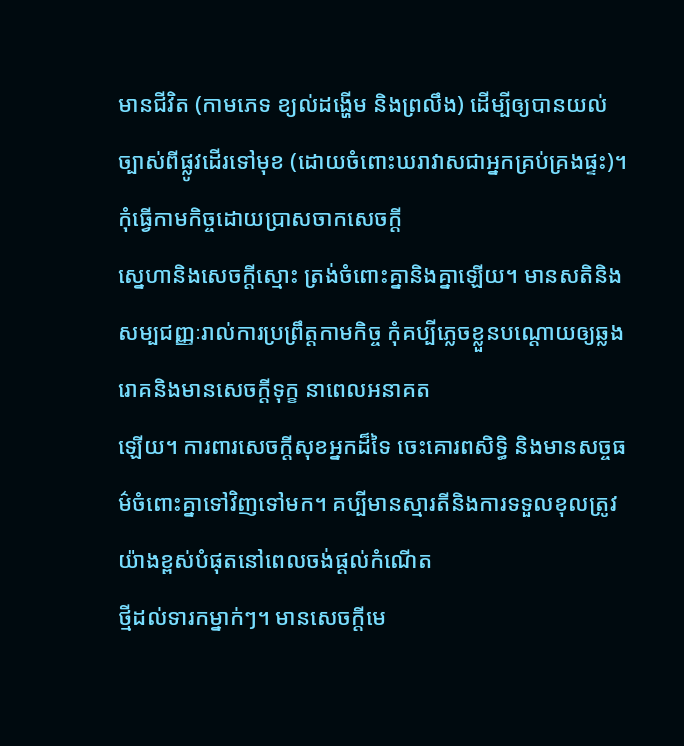មានជីវិត (កាមភេទ ខ្យល់ដង្ហើម និងព្រលឹង) ដើម្បីឲ្យបានយល់ច្បាស់ពីផ្លូវដើរទៅមុខ (ដោយចំពោះឃរាវាសជាអ្នកគ្រប់គ្រងផ្ទះ)។ កុំធ្វើកាមកិច្ចដោយប្រាសចាកសេចក្តី
សេ្នហានិងសេចក្តីស្មោះ ត្រង់ចំពោះគ្នានិងគ្នាឡើយ។ មានសតិនិងសម្បជញ្ញៈរាល់ការប្រព្រឹត្តកាមកិច្ច កុំគប្បីភ្លេចខ្លួនបណ្តោយឲ្យឆ្លងរោគនិងមានសេចក្តីទុក្ខ នាពេលអនាគត
ឡើយ។ ការពារសេចក្តីសុខអ្នកដ៏ទៃ ចេះគោរពសិទ្ធិ និងមានសច្ចធម៌ចំពោះគ្នាទៅវិញទៅមក។ គប្បីមានស្មារតីនិងការទទួលខុលត្រូវយ៉ាងខ្ពស់បំផុតនៅពេលចង់ផ្តល់កំណើត
ថ្មីដល់ទារកម្នាក់ៗ។ មានសេចក្តីមេ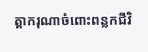ត្តាករុណាចំពោះពន្លកជីវិ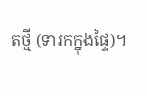តថ្មី (ទារកក្នុងផ្ទៃ)។